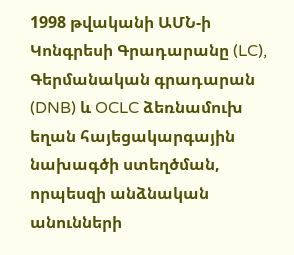1998 թվականի ԱՄՆ-ի Կոնգրեսի Գրադարանը (LC), Գերմանական գրադարան (DNB) և OCLC ձեռնամուխ եղան հայեցակարգային նախագծի ստեղծման, որպեսզի անձնական անունների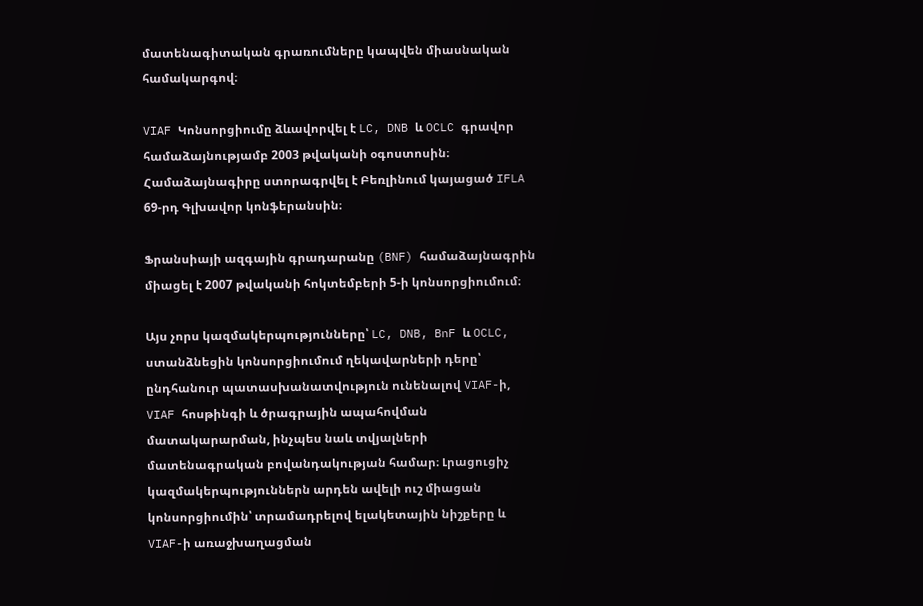մատենագիտական գրառումները կապվեն միասնական համակարգով։

VIAF Կոնսորցիումը ձևավորվել է LC, DNB և OCLC գրավոր համաձայնությամբ 2003 թվականի օգոստոսին։ Համաձայնագիրը ստորագրվել է Բեռլինում կայացած IFLA 69-րդ Գլխավոր կոնֆերանսին։

Ֆրանսիայի ազգային գրադարանը (BNF) համաձայնագրին միացել է 2007 թվականի հոկտեմբերի 5-ի կոնսորցիումում։

Այս չորս կազմակերպությունները՝ LC, DNB, BnF և OCLC, ստանձնեցին կոնսորցիումում ղեկավարների դերը՝ ընդհանուր պատասխանատվություն ունենալով VIAF-ի, VIAF հոսթինգի և ծրագրային ապահովման մատակարարման, ինչպես նաև տվյալների մատենագրական բովանդակության համար։ Լրացուցիչ կազմակերպություններն արդեն ավելի ուշ միացան կոնսորցիումին՝ տրամադրելով ելակետային նիշքերը և VIAF-ի առաջխաղացման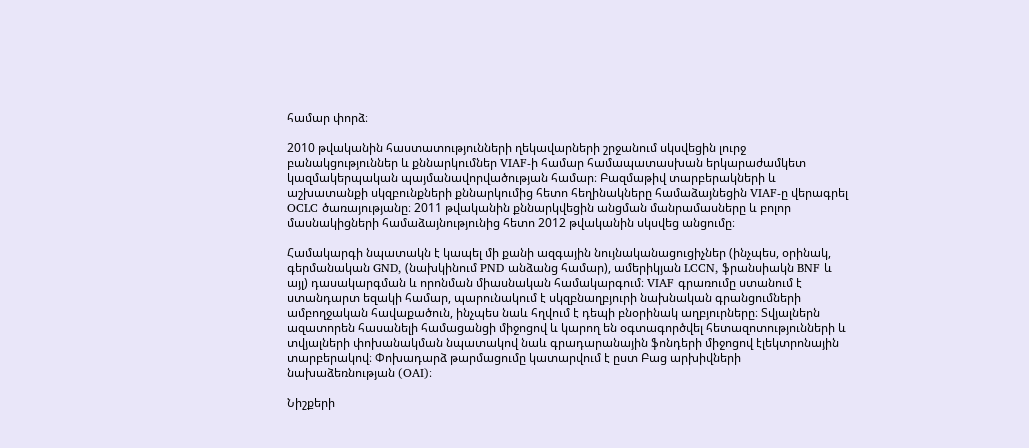համար փորձ։

2010 թվականին հաստատությունների ղեկավարների շրջանում սկսվեցին լուրջ բանակցություններ և քննարկումներ VIAF-ի համար համապատասխան երկարաժամկետ կազմակերպական պայմանավորվածության համար։ Բազմաթիվ տարբերակների և աշխատանքի սկզբունքների քննարկումից հետո հեղինակները համաձայնեցին VIAF-ը վերագրել OCLC ծառայությանը։ 2011 թվականին քննարկվեցին անցման մանրամասները և բոլոր մասնակիցների համաձայնությունից հետո 2012 թվականին սկսվեց անցումը։

Համակարգի նպատակն է կապել մի քանի ազգային նույնականացուցիչներ (ինչպես, օրինակ, գերմանական GND, (նախկինում PND անձանց համար), ամերիկյան LCCN, ֆրանսիակն BNF և այլ) դասակարգման և որոնման միասնական համակարգում։ VIAF գրառումը ստանում է ստանդարտ եզակի համար, պարունակում է սկզբնաղբյուրի նախնական գրանցումների ամբողջական հավաքածուն, ինչպես նաև հղվում է դեպի բնօրինակ աղբյուրները։ Տվյալներն ազատորեն հասանելի համացանցի միջոցով և կարող են օգտագործվել հետազոտությունների և տվյալների փոխանակման նպատակով նաև գրադարանային ֆոնդերի միջոցով էլեկտրոնային տարբերակով։ Փոխադարձ թարմացումը կատարվում է ըստ Բաց արխիվների նախաձեռնության (OAI)։

Նիշքերի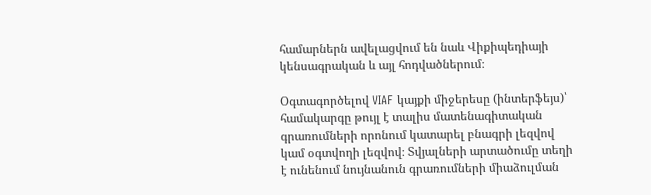համարներն ավելացվում են նաև Վիքիպեդիայի կենսագրական և այլ հոդվածներում։

Օգտագործելով VIAF կայքի միջերեսը (ինտերֆեյս)՝ համակարգը թույլ է տալիս մատենագիտական գրառումների որոնում կատարել բնագրի լեզվով կամ օգտվողի լեզվով։ Տվյալների արտածումը տեղի է ունենում նույնանուն գրառումների միաձուլման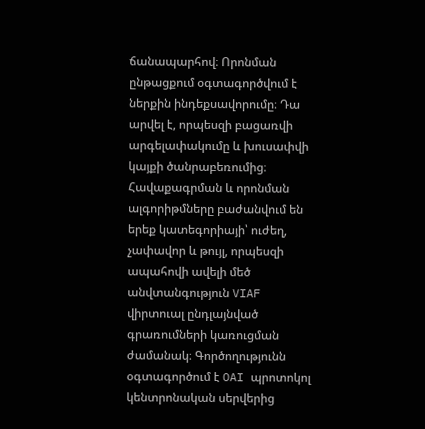ճանապարհով։ Որոնման ընթացքում օգտագործվում է ներքին ինդեքսավորումը։ Դա արվել է, որպեսզի բացառվի արգելափակումը և խուսափվի կայքի ծանրաբեռումից։ Հավաքագրման և որոնման ալգորիթմները բաժանվում են երեք կատեգորիայի՝ ուժեղ, չափավոր և թույլ, որպեսզի ապահովի ավելի մեծ անվտանգություն VIAF վիրտուալ ընդլայնված գրառումների կառուցման ժամանակ։ Գործողությունն օգտագործում է OAI պրոտոկոլ կենտրոնական սերվերից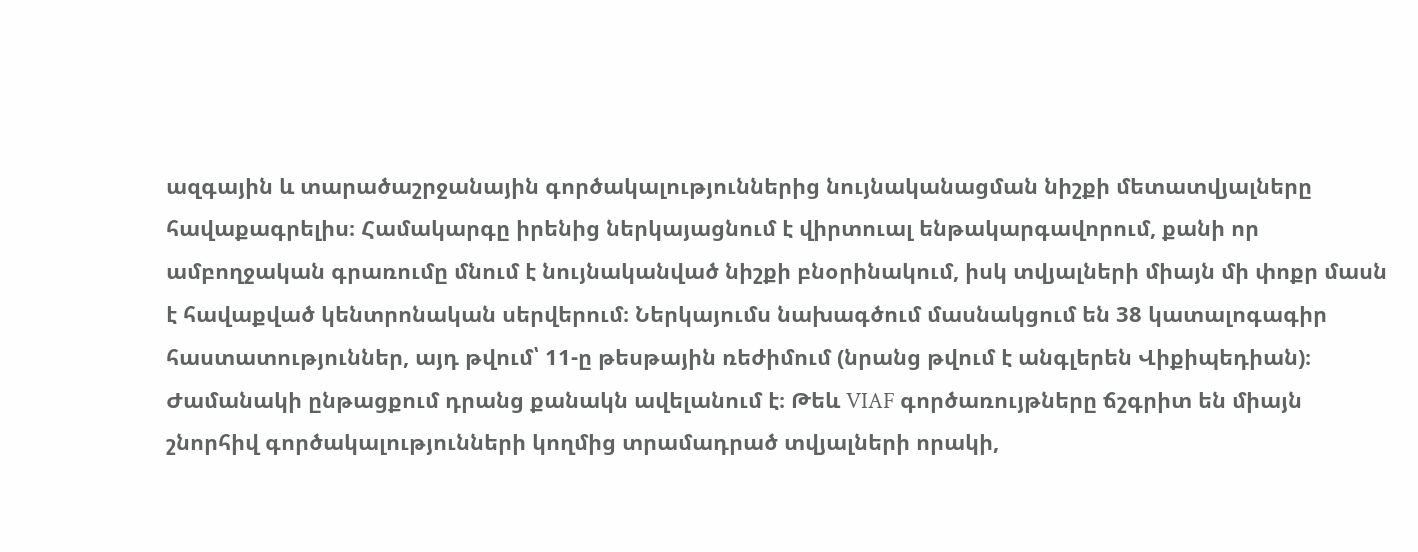ազգային և տարածաշրջանային գործակալություններից նույնականացման նիշքի մետատվյալները հավաքագրելիս։ Համակարգը իրենից ներկայացնում է վիրտուալ ենթակարգավորում, քանի որ ամբողջական գրառումը մնում է նույնականված նիշքի բնօրինակում, իսկ տվյալների միայն մի փոքր մասն է հավաքված կենտրոնական սերվերում։ Ներկայումս նախագծում մասնակցում են 38 կատալոգագիր հաստատություններ, այդ թվում՝ 11-ը թեսթային ռեժիմում (նրանց թվում է անգլերեն Վիքիպեդիան)։ Ժամանակի ընթացքում դրանց քանակն ավելանում է։ Թեև VIAF գործառույթները ճշգրիտ են միայն շնորհիվ գործակալությունների կողմից տրամադրած տվյալների որակի,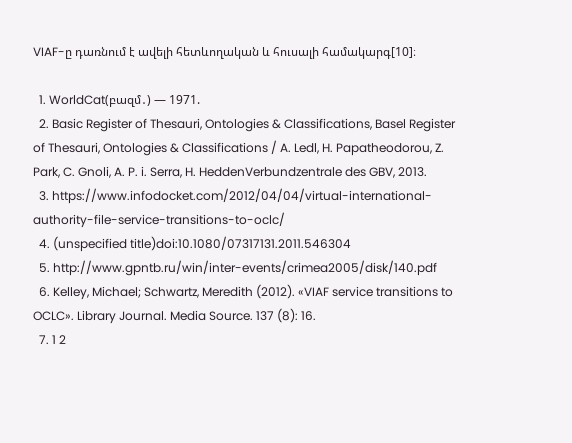VIAF-ը դառնում է ավելի հետևողական և հուսալի համակարգ[10]։

  1. WorldCat(բազմ․) — 1971.
  2. Basic Register of Thesauri, Ontologies & Classifications, Basel Register of Thesauri, Ontologies & Classifications / A. Ledl, H. Papatheodorou, Z. Park, C. Gnoli, A. P. i. Serra, H. HeddenVerbundzentrale des GBV, 2013.
  3. https://www.infodocket.com/2012/04/04/virtual-international-authority-file-service-transitions-to-oclc/
  4. (unspecified title)doi:10.1080/07317131.2011.546304
  5. http://www.gpntb.ru/win/inter-events/crimea2005/disk/140.pdf
  6. Kelley, Michael; Schwartz, Meredith (2012). «VIAF service transitions to OCLC». Library Journal. Media Source. 137 (8): 16.
  7. 1 2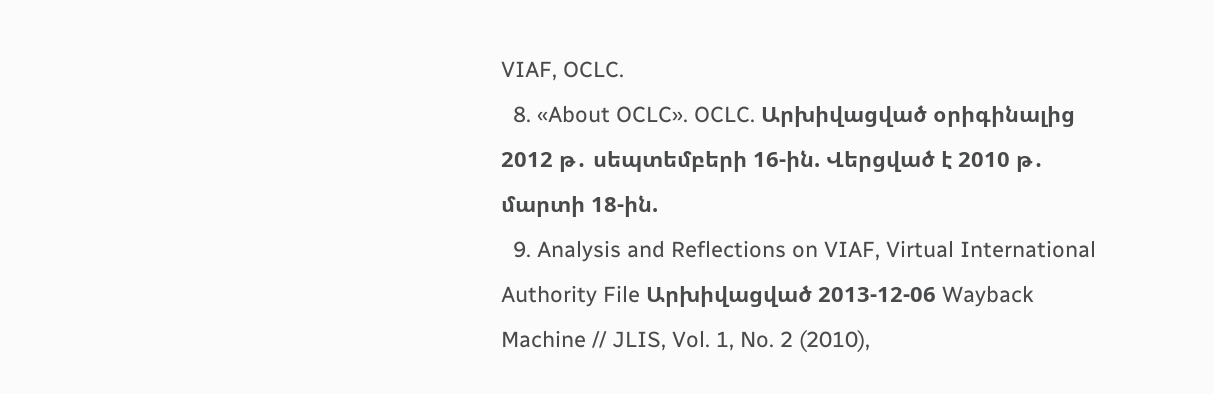VIAF, OCLC.
  8. «About OCLC». OCLC. Արխիվացված օրիգինալից 2012 թ․ սեպտեմբերի 16-ին. Վերցված է 2010 թ․ մարտի 18-ին.
  9. Analysis and Reflections on VIAF, Virtual International Authority File Արխիվացված 2013-12-06 Wayback Machine // JLIS, Vol. 1, No. 2 (2010),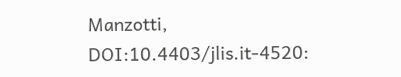Manzotti, DOI:10.4403/jlis.it-4520: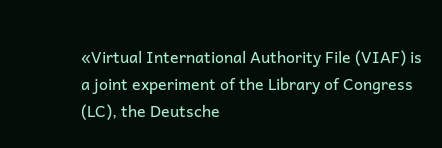«Virtual International Authority File (VIAF) is a joint experiment of the Library of Congress (LC), the Deutsche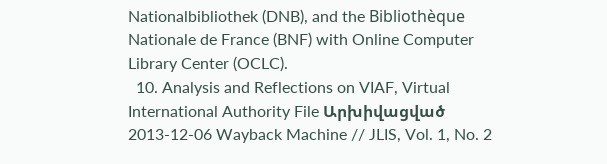Nationalbibliothek (DNB), and the Bibliothèque Nationale de France (BNF) with Online Computer Library Center (OCLC).
  10. Analysis and Reflections on VIAF, Virtual International Authority File Արխիվացված 2013-12-06 Wayback Machine // JLIS, Vol. 1, No. 2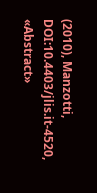(2010), Manzotti, DOI:10.4403/jlis.it-4520, «Abstract»